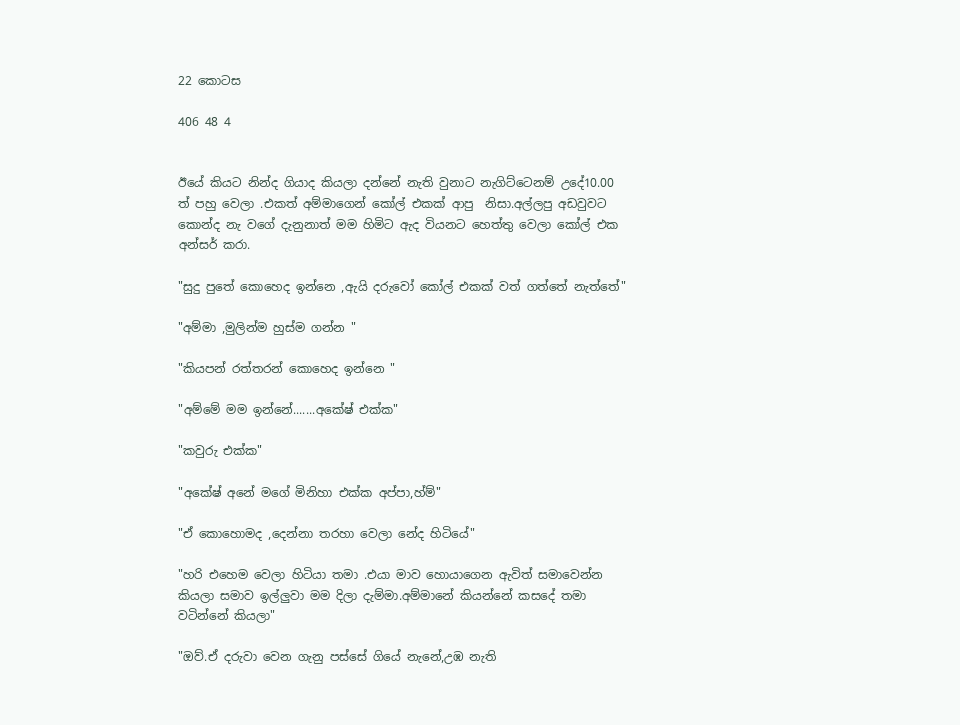22 කොටස

406 48 4


ඊයේ කියට නින්ද ගියාද කියලා දන්නේ නැති වුනාට නැගිට්ටෙනම් උදේ10.00 ත් පහු වෙලා .එකත් අම්මාගෙන් කෝල් එකක් ආපු  නිසා.අල්ලපු අඩවුවට කොන්ද නැ වගේ දැනුනාත් මම හිමිට ඇද වියනට හෙත්තු වෙලා කෝල් එක අන්සර් කරා.

"සුදු පුතේ කොහෙද ඉන්නෙ ,ඇයි දරුවෝ කෝල් එකක් වත් ගත්තේ නැත්තේ"

"අම්මා ,මුලින්ම හුස්ම ගන්න "

"කියපන් රත්තරන් කොහෙද ඉන්නෙ "

"අම්මේ මම ඉන්නේ.......අකේෂ් එක්ක"

"කවුරු එක්ක"

"අකේෂ් අනේ මගේ මිනිහා එක්ක අප්පා,හ්ම්"

"ඒ කොහොමද ,දෙන්නා තරහා වෙලා නේද හිටියේ"

"හරි එහෙම වෙලා හිටියා තමා .එයා මාව හොයාගෙන ඇවිත් සමාවෙන්න කියලා සමාව ඉල්ලුවා මම දිලා දැම්මා.අම්මානේ කියන්නේ කසදේ තමා වටින්නේ කියලා"

"ඔව්.ඒ දරුවා වෙන ගැනු පස්සේ ගියේ නැනේ,උඹ නැති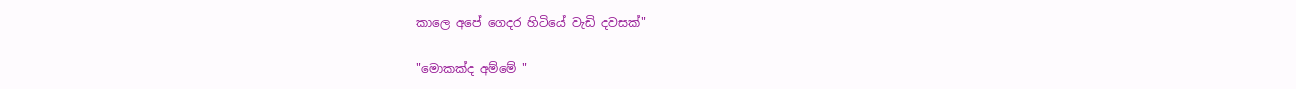කාලෙ අපේ ගෙදර හිටියේ වැඩි දවසක්"

"මොකක්ද අම්මේ "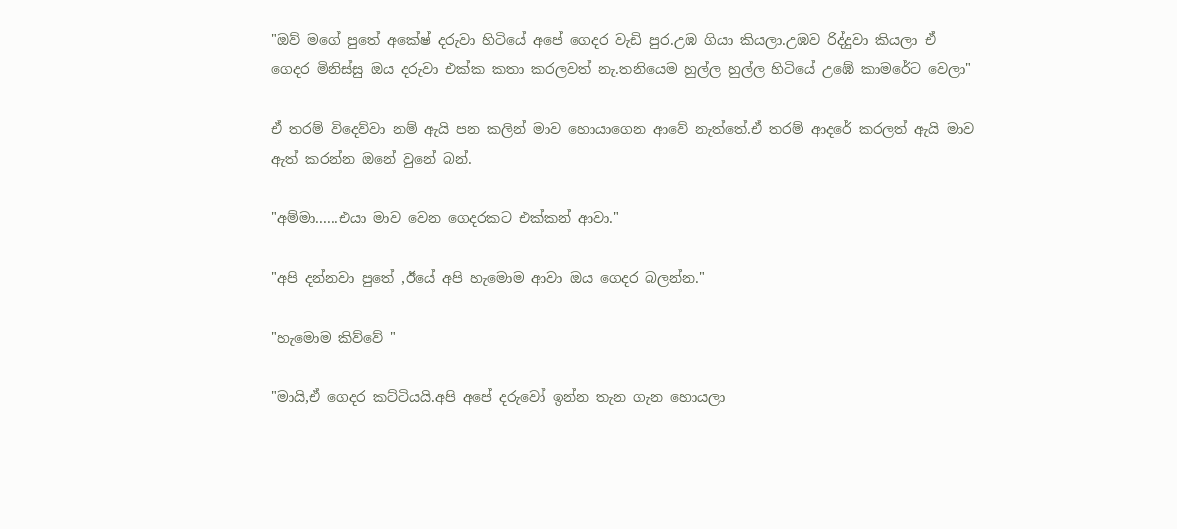"ඔව් මගේ පුතේ අකේෂ් දරුවා හිටියේ අපේ ගෙදර වැඩි පුර.උඹ ගියා කියලා.උඹව රිද්දුවා කියලා ඒ ගෙදර මිනිස්සු ඔය දරුවා එක්ක කතා කරලවත් නැ.තනියෙම හුල්ල හුල්ල හිටියේ උඹේ කාමරේට වෙලා"

ඒ තරම් විදෙව්වා නම් ඇයි පන කලින් මාව හොයාගෙන ආවේ නැත්තේ.ඒ තරම් ආදරේ කරලත් ඇයි මාව ඇත් කරන්න ඔනේ වුනේ බන්.

"අම්මා......එයා මාව වෙන ගෙදරකට එක්කන් ආවා."

"අපි දන්නවා පුතේ ,ඊයේ අපි හැමොම ආවා ඔය ගෙදර බලන්න."

"හැමොම කිව්වේ "

"මායි,ඒ ගෙදර කට්ටියයි.අපි අපේ දරුවෝ ඉන්න තැන ගැන හොයලා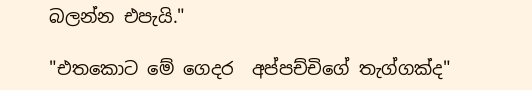බලන්න එපැයි."

"එතකොට මේ ගෙදර  අප්පච්චිගේ තැග්ගක්ද"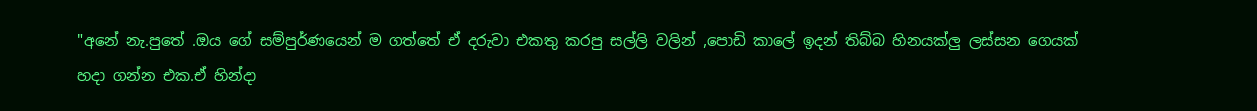"අනේ නැ.පුතේ .ඔය ගේ සම්පුර්ණයෙන් ම ගත්තේ ඒ දරුවා එකතු කරපු සල්ලි වලින් ,පොඩි කාලේ ඉදන් තිබ්බ හිනයක්ලු ලස්සන ගෙයක් හදා ගන්න එක.ඒ හින්දා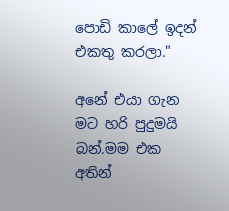පොඩි කාලේ ඉදන් එකතු කරලා."

අනේ එයා ගැන මට හරි පුදුමයි බන්.මම එක අතින්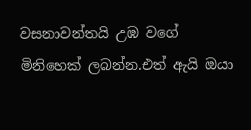වසනාවන්තයි උඹ වගේ මිනිහෙක් ලබන්න.එත් ඇයි ඔයා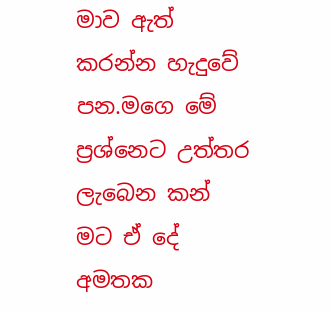මාව ඇත් කරන්න හැදුවේ පන.මගෙ මේ ප්‍රශ්නෙට උත්තර ලැබෙන කන් මට ඒ දේ අමතක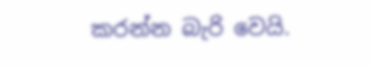කරන්න බැරි වෙයි.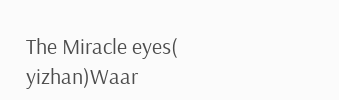The Miracle eyes(  yizhan)Waar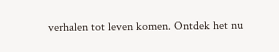verhalen tot leven komen. Ontdek het nu